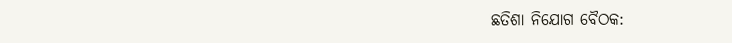ଛତିଶା ନିଯୋଗ ବୈଠକ: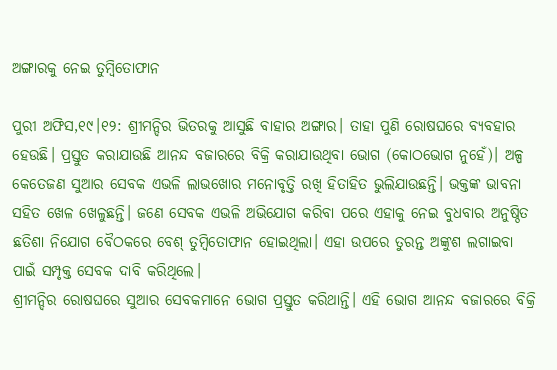ଅଙ୍ଗାରକୁ ନେଇ ତୁମ୍ବିତୋଫାନ

ପୁରୀ ଅଫିସ,୧୯।୧୨: ଶ୍ରୀମନ୍ଦିର ଭିତରକୁ ଆସୁଛି ବାହାର ଅଙ୍ଗାର। ତାହା ପୁଣି ରୋଷଘରେ ବ୍ୟବହାର ହେଉଛି। ପ୍ରସ୍ତୁତ କରାଯାଉଛି ଆନନ୍ଦ ବଜାରରେ ବିକ୍ରି କରାଯାଉଥିବା ଭୋଗ (କୋଠଭୋଗ ନୁହେଁ)। ଅଳ୍ପ କେତେଜଣ ସୁଆର ସେବକ ଏଭଳି ଲାଭଖୋର ମନୋବୃତ୍ତି ରଖି ହିତାହିତ ଭୁଲିଯାଉଛନ୍ତି। ଭକ୍ତଙ୍କ ଭାବନା ସହିତ ଖେଳ ଖେଳୁଛନ୍ତି। ଜଣେ ସେବକ ଏଭଳି ଅଭିଯୋଗ କରିବା ପରେ ଏହାକୁ ନେଇ ବୁଧବାର ଅନୁଷ୍ଠିତ ଛତିଶା ନିଯୋଗ ବୈଠକରେ ବେଶ୍‌ ତୁମ୍ବିତୋଫାନ ହୋଇଥିଲା। ଏହା ଉପରେ ତୁରନ୍ତ ଅଙ୍କୁଶ ଲଗାଇବା ପାଇଁ ସମ୍ପୃକ୍ତ ସେବକ ଦାବି କରିଥିଲେ।
ଶ୍ରୀମନ୍ଦିର ରୋଷଘରେ ସୁଆର ସେବକମାନେ ଭୋଗ ପ୍ରସ୍ତୁତ କରିଥାନ୍ତି। ଏହି ଭୋଗ ଆନନ୍ଦ ବଜାରରେ ବିକ୍ରି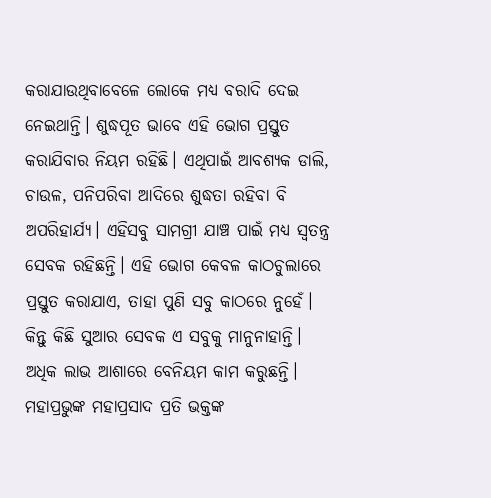କରାଯାଉଥିବାବେଳେ ଲୋକେ ମଧ୍ୟ ବରାଦି ଦେଇ ନେଇଥାନ୍ତି। ଶୁଦ୍ଧପୂତ ଭାବେ ଏହି ଭୋଗ ପ୍ରସ୍ତୁତ କରାଯିବାର ନିୟମ ରହିଛି। ଏଥିପାଇଁ ଆବଶ୍ୟକ ଡାଲି, ଚାଉଳ, ପନିପରିବା ଆଦିରେ ଶୁଦ୍ଧତା ରହିବା ବି ଅପରିହାର୍ଯ୍ୟ। ଏହିସବୁ ସାମଗ୍ରୀ ଯାଞ୍ଚ ପାଇଁ ମଧ୍ୟ ସ୍ବତନ୍ତ୍ର ସେବକ ରହିଛନ୍ତି। ଏହି ଭୋଗ କେବଳ କାଠଚୁଲାରେ ପ୍ରସ୍ତୁତ କରାଯାଏ, ତାହା ପୁଣି ସବୁ କାଠରେ ନୁହେଁ। କିନ୍ତୁ କିଛି ସୁଆର ସେବକ ଏ ସବୁକୁ ମାନୁନାହାନ୍ତି। ଅଧିକ ଲାଭ ଆଶାରେ ବେନିୟମ କାମ କରୁଛନ୍ତି। ମହାପ୍ରଭୁଙ୍କ ମହାପ୍ରସାଦ ପ୍ରତି ଭକ୍ତଙ୍କ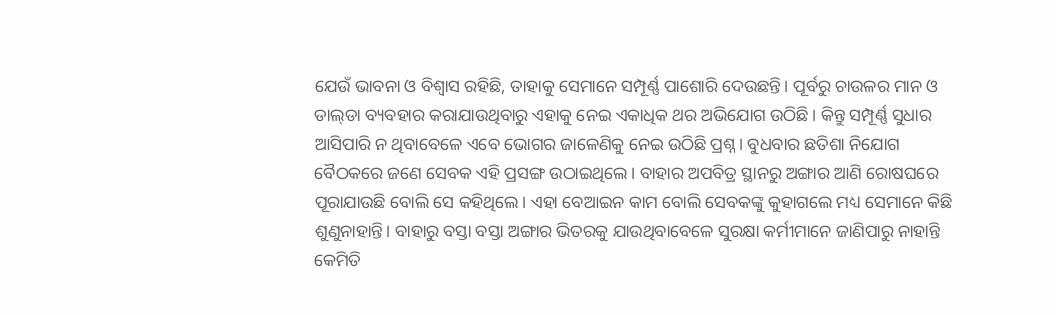ଯେଉଁ ଭାବନା ଓ ବିଶ୍ୱାସ ରହିଛି, ତାହାକୁ ସେମାନେ ସମ୍ପୂର୍ଣ୍ଣ ପାଶୋରି ଦେଉଛନ୍ତି। ପୂର୍ବରୁ ଚାଉଳର ମାନ ଓ ଡାଲ୍‌ଡା ବ୍ୟବହାର କରାଯାଉଥିବାରୁ ଏହାକୁ ନେଇ ଏକାଧିକ ଥର ଅଭିଯୋଗ ଉଠିଛି। କିନ୍ତୁ ସମ୍ପୂର୍ଣ୍ଣ ସୁଧାର ଆସିପାରି ନ ଥିବାବେଳେ ଏବେ ଭୋଗର ଜାଳେଣିକୁ ନେଇ ଉଠିଛି ପ୍ରଶ୍ନ। ବୁଧବାର ଛତିଶା ନିଯୋଗ ବୈଠକରେ ଜଣେ ସେବକ ଏହି ପ୍ରସଙ୍ଗ ଉଠାଇଥିଲେ। ବାହାର ଅପବିତ୍ର ସ୍ଥାନରୁ ଅଙ୍ଗାର ଆଣି ରୋଷଘରେ ପୂରାଯାଉଛି ବୋଲି ସେ କହିଥିଲେ। ଏହା ବେଆଇନ କାମ ବୋଲି ସେବକଙ୍କୁ କୁହାଗଲେ ମଧ୍ୟ ସେମାନେ କିଛି ଶୁଣୁନାହାନ୍ତି। ବାହାରୁ ବସ୍ତା ବସ୍ତା ଅଙ୍ଗାର ଭିତରକୁ ଯାଉଥିବାବେଳେ ସୁରକ୍ଷା କର୍ମୀମାନେ ଜାଣିପାରୁ ନାହାନ୍ତି କେମିତି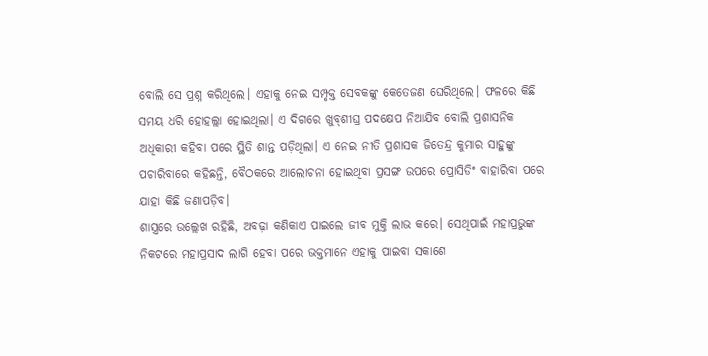ବୋଲି ସେ ପ୍ରଶ୍ନ କରିଥିଲେ। ଏହାକୁ ନେଇ ସମ୍ପୃକ୍ତ ସେବକଙ୍କୁ କେତେଜଣ ଘେରିଥିଲେ। ଫଳରେ କିଛି ସମୟ ଧରି ହୋହଲ୍ଲା ହୋଇଥିଲା। ଏ ଦିଗରେ ଖୁବ୍‌ଶୀଘ୍ର ପଦକ୍ଷେପ ନିଆଯିବ ବୋଲି ପ୍ରଶାସନିକ ଅଧିକାରୀ କହିବା ପରେ ସ୍ଥିତି ଶାନ୍ତ ପଡ଼ିଥିଲା। ଏ ନେଇ ନୀତି ପ୍ରଶାସକ ଜିତେନ୍ଦ୍ର କୁମାର ସାହୁଙ୍କୁ ପଚାରିବାରେ କହିଛନ୍ତି, ବୈଠକରେ ଆଲୋଚନା ହୋଇଥିବା ପ୍ରସଙ୍ଗ ଉପରେ ପ୍ରୋସିଡିଂ ବାହାରିବା ପରେ ଯାହା କିଛି ଜଣାପଡ଼ିବ।
ଶାସ୍ତ୍ରରେ ଉଲ୍ଲେଖ ରହିଛି, ଅବଢ଼ା କଣିକାଏ ପାଇଲେ ଜୀବ ମୁକ୍ତି ଲାଭ କରେ। ସେଥିପାଇଁ ମହାପ୍ରଭୁଙ୍କ ନିକଟରେ ମହାପ୍ରସାଦ ଲାଗି ହେବା ପରେ ଭକ୍ତମାନେ ଏହାକୁ ପାଇବା ସକାଶେ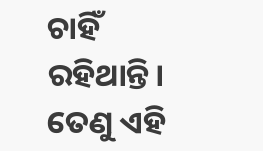ଚାହିଁ ରହିଥାନ୍ତି। ତେଣୁ ଏହି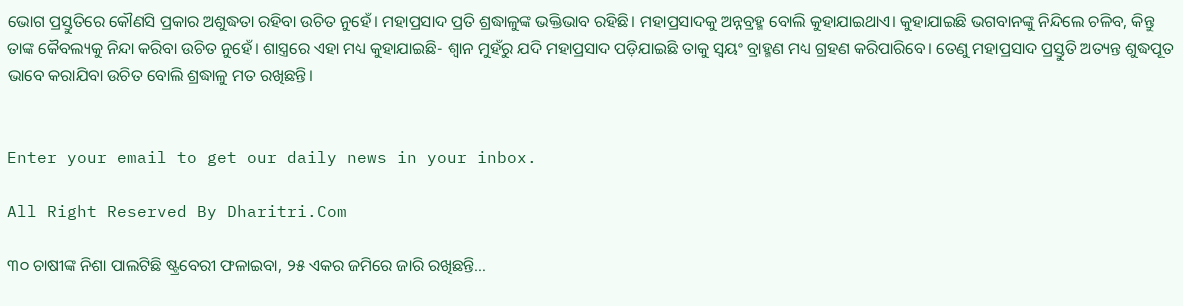ଭୋଗ ପ୍ରସ୍ତୁତିରେ କୌଣସି ପ୍ରକାର ଅଶୁଦ୍ଧତା ରହିବା ଉଚିତ ନୁହେଁ। ମହାପ୍ରସାଦ ପ୍ରତି ଶ୍ରଦ୍ଧାଳୁଙ୍କ ଭକ୍ତିଭାବ ରହିଛି। ମହାପ୍ରସାଦକୁ ଅନ୍ନବ୍ରହ୍ମ ବୋଲି କୁହାଯାଇଥାଏ। କୁହାଯାଇଛି ଭଗବାନଙ୍କୁ ନିନ୍ଦିଲେ ଚଳିବ, କିନ୍ତୁ ତାଙ୍କ କୈବଲ୍ୟକୁ ନିନ୍ଦା କରିବା ଉଚିତ ନୁହେଁ। ଶାସ୍ତ୍ରରେ ଏହା ମଧ୍ୟ କୁହାଯାଇଛି- ଶ୍ୱାନ ମୁହଁରୁ ଯଦି ମହାପ୍ରସାଦ ପଡ଼ିଯାଇଛି ତାକୁ ସ୍ବୟଂ ବ୍ରାହ୍ମଣ ମଧ୍ୟ ଗ୍ରହଣ କରିପାରିବେ। ତେଣୁ ମହାପ୍ରସାଦ ପ୍ରସ୍ତୁତି ଅତ୍ୟନ୍ତ ଶୁଦ୍ଧପୂତ ଭାବେ କରାଯିବା ଉଚିତ ବୋଲି ଶ୍ରଦ୍ଧାଳୁ ମତ ରଖିଛନ୍ତି।


Enter your email to get our daily news in your inbox.

All Right Reserved By Dharitri.Com

୩୦ ଚାଷୀଙ୍କ ନିଶା ପାଲଟିଛି ଷ୍ଟ୍ରବେରୀ ଫଳାଇବା, ୨୫ ଏକର ଜମିରେ ଜାରି ରଖିଛନ୍ତି…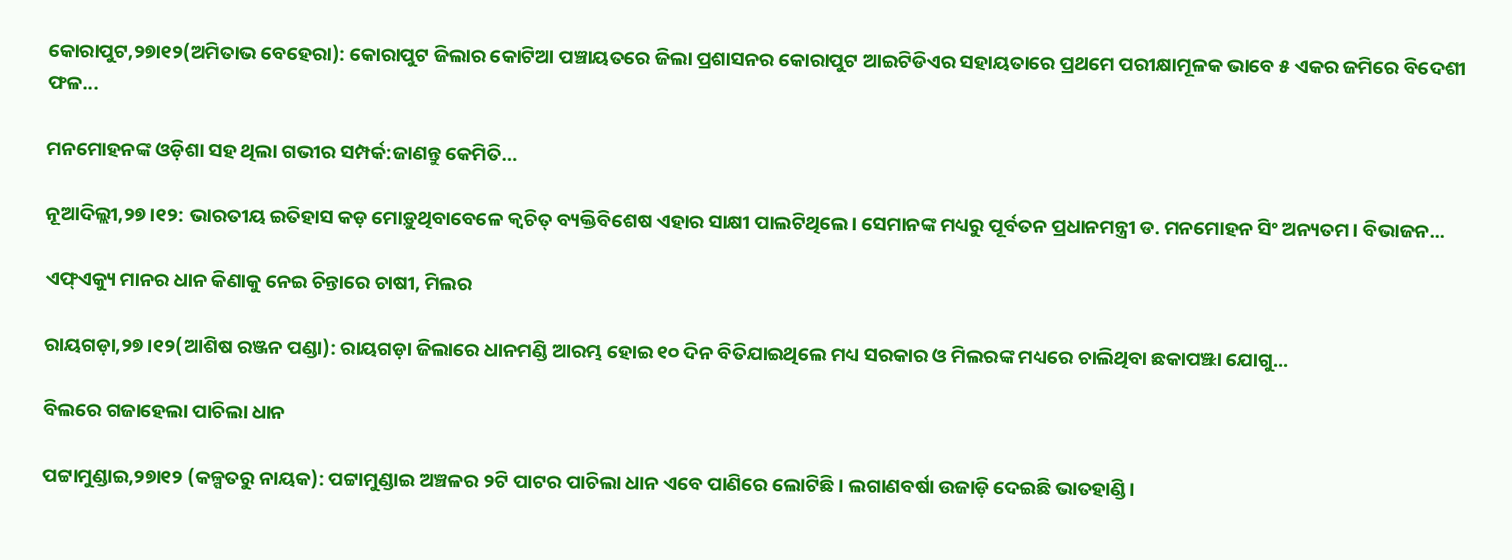କୋରାପୁଟ,୨୭ା୧୨(ଅମିତାଭ ବେହେରା): କୋରାପୁଟ ଜିଲାର କୋଟିଆ ପଞ୍ଚାୟତରେ ଜିଲା ପ୍ରଶାସନର କୋରାପୁଟ ଆଇଟିଡିଏର ସହାୟତାରେ ପ୍ରଥମେ ପରୀକ୍ଷାମୂଳକ ଭାବେ ୫ ଏକର ଜମିରେ ବିଦେଶୀ ଫଳ...

ମନମୋହନଙ୍କ ଓଡ଼ିଶା ସହ ଥିଲା ଗଭୀର ସମ୍ପର୍କ:ଜାଣନ୍ତୁ କେମିତି…

ନୂଆଦିଲ୍ଲୀ,୨୭।୧୨: ଭାରତୀୟ ଇତିହାସ କଡ଼ ମୋଡ଼ୁଥିବାବେଳେ କ୍ୱଚିତ୍‌ ବ୍ୟକ୍ତିବିଶେଷ ଏହାର ସାକ୍ଷୀ ପାଲଟିଥିଲେ। ସେମାନଙ୍କ ମଧ୍ୟରୁ ପୂର୍ବତନ ପ୍ରଧାନମନ୍ତ୍ରୀ ଡ. ମନମୋହନ ସିଂ ଅନ୍ୟତମ। ବିଭାଜନ...

ଏଫ୍‌ଏକ୍ୟୁ ମାନର ଧାନ କିଣାକୁ ନେଇ ଚିନ୍ତାରେ ଚାଷୀ, ମିଲର

ରାୟଗଡ଼ା,୨୭।୧୨(ଆଶିଷ ରଞ୍ଜନ ପଣ୍ଡା): ରାୟଗଡ଼ା ଜିଲାରେ ଧାନମଣ୍ଡି ଆରମ୍ଭ ହୋଇ ୧୦ ଦିନ ବିତିଯାଇଥିଲେ ମଧ୍ୟ ସରକାର ଓ ମିଲରଙ୍କ ମଧ୍ୟରେ ଚାଲିଥିବା ଛକାପଞ୍ଝା ଯୋଗୁ...

ବିଲରେ ଗଜାହେଲା ପାଚିଲା ଧାନ

ପଟ୍ଟାମୁଣ୍ଡାଇ,୨୭ା୧୨ (କଳ୍ପତରୁ ନାୟକ): ପଟ୍ଟାମୁଣ୍ଡାଇ ଅଞ୍ଚଳର ୨ଟି ପାଟର ପାଚିଲା ଧାନ ଏବେ ପାଣିରେ ଲୋଟିଛି। ଲଗାଣବର୍ଷା ଉଜାଡ଼ି ଦେଇଛି ଭାତହାଣ୍ଡି।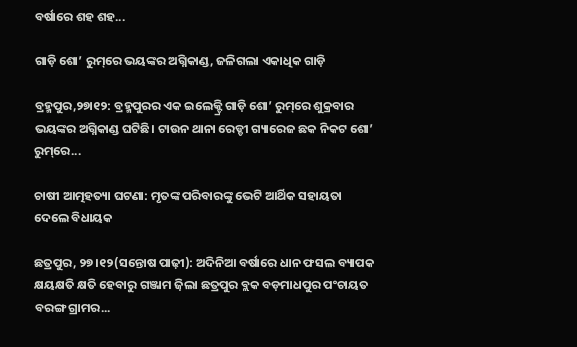ବର୍ଷାରେ ଶହ ଶହ...

ଗାଡ଼ି ଶୋ’ ରୁମ୍‌ରେ ଭୟଙ୍କର ଅଗ୍ନିକାଣ୍ଡ, ଜଳିଗଲା ଏକାଧିକ ଗାଡ଼ି

ବ୍ରହ୍ମପୁର,୨୭ା୧୨: ବ୍ରହ୍ମପୁରର ଏକ ଇଲେକ୍ଟ୍ରି ଗାଡ଼ି ଶୋ’ ରୁମ୍‌ରେ ଶୁକ୍ରବାର ଭୟଙ୍କର ଅଗ୍ନିକାଣ୍ଡ ଘଟିଛି। ଟାଉନ ଥାନା ରେଡ୍ଡୀ ଗ୍ୟାରେଜ ଛକ ନିକଟ ଶୋ’ ରୁମ୍‌ରେ...

ଚାଷୀ ଆତ୍ମହତ୍ୟା ଘଟଣା: ମୃତଙ୍କ ପରିବାରଙ୍କୁ ଭେଟି ଆର୍ଥିକ ସହାୟତା ଦେଲେ ବିଧାୟକ

ଛତ୍ରପୁର, ୨୭।୧୨(ସନ୍ତୋଷ ପାଢ଼ୀ): ଅଦିନିଆ ବର୍ଷାରେ ଧାନ ଫସଲ ବ୍ୟାପକ କ୍ଷୟକ୍ଷତି କ୍ଷତି ହେବାରୁ ଗଞ୍ଜାମ ଜ଼ିଲା ଛତ୍ରପୁର ବ୍ଲକ ବଡ଼ମାଧପୁର ପଂଚାୟତ ବରଙ୍ଗ ଗ୍ରାମର...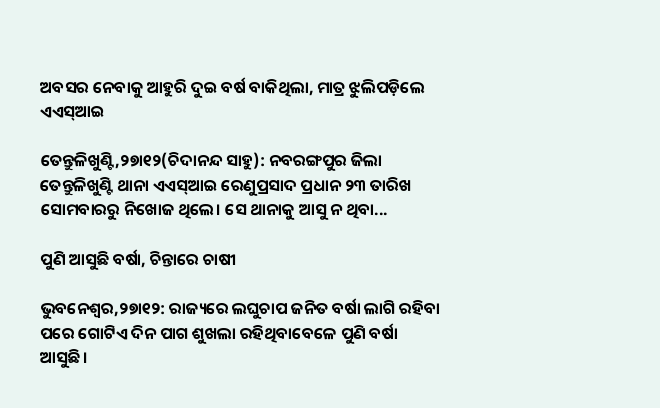ଅବସର ନେବାକୁ ଆହୁରି ଦୁଇ ବର୍ଷ ବାକିଥିଲା, ମାତ୍ର ଝୁଲିପଡ଼ିଲେ ଏଏସ୍‌ଆଇ

ତେନ୍ତୁଳିଖୁଣ୍ଟି,୨୭ା୧୨(ଚିଦାନନ୍ଦ ସାହୁ): ନବରଙ୍ଗପୁର ଜିଲା ତେନ୍ତୁଳିଖୁଣ୍ଟି ଥାନା ଏଏସ୍‌ଆଇ ରେଣୁପ୍ରସାଦ ପ୍ରଧାନ ୨୩ ତାରିଖ ସୋମବାରରୁ ନିଖୋଜ ଥିଲେ। ସେ ଥାନାକୁ ଆସୁ ନ ଥିବା...

ପୁଣି ଆସୁଛି ବର୍ଷା, ଚିନ୍ତାରେ ଚାଷୀ

ଭୁବନେଶ୍ୱର,୨୭ା୧୨: ରାଜ୍ୟରେ ଲଘୁଚାପ ଜନିତ ବର୍ଷା ଲାଗି ରହିବା ପରେ ଗୋଟିଏ ଦିନ ପାଗ ଶୁଖଲା ରହିଥିବାବେଳେ ପୁଣି ବର୍ଷା ଆସୁଛି।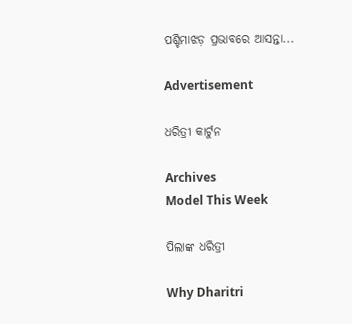ପଶ୍ଚିମାଝଡ଼ ପ୍ରଭାବରେ ଆସନ୍ତା...

Advertisement

ଧରିତ୍ରୀ କାର୍ଟୁନ

Archives
Model This Week

ପିଲାଙ୍କ ଧରିତ୍ରୀ

Why Dharitri